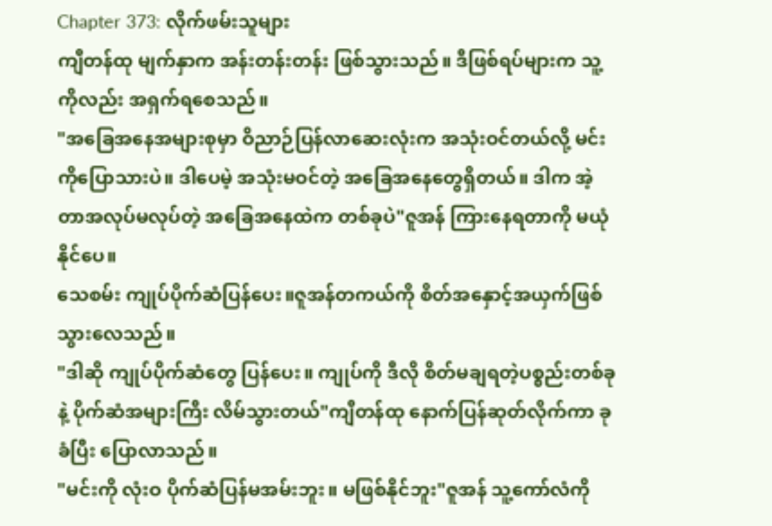Chapter 373: လိုက်ဖမ်းသူများ
ကျီတန်ထု မျက်နှာက အန်းတန်းတန်း ဖြစ်သွားသည်။ ဒီဖြစ်ရပ်များက သူ့ကိုလည်း အရှက်ရစေသည်။
"အခြေအနေအများစုမှာ ဝိညာဉ်ပြန်လာဆေးလုံးက အသုံးဝင်တယ်လို့ မင်းကိုပြောသားပဲ။ ဒါပေမဲ့ အသုံးမဝင်တဲ့ အခြေအနေတွေရှိတယ်။ ဒါက အဲ့တာအလုပ်မလုပ်တဲ့ အခြေအနေထဲက တစ်ခုပဲ"ဇူအန် ကြားနေရတာကို မယုံနိုင်ပေ။
သေစမ်း ကျုပ်ပိုက်ဆံပြန်ပေး။ဇူအန်တကယ်ကို စိတ်အနှောင့်အယှက်ဖြစ်သွားလေသည်။
"ဒါဆို ကျုပ်ပိုက်ဆံတွေ ပြန်ပေး။ ကျုပ်ကို ဒီလို စိတ်မချရတဲ့ပစ္စည်းတစ်ခုနဲ့ ပိုက်ဆံအများကြီး လိမ်သွားတယ်"ကျီတန်ထု နောက်ပြန်ဆုတ်လိုက်ကာ ခုခံပြီး ပြောလာသည်။
"မင်းကို လုံးဝ ပိုက်ဆံပြန်မအမ်းဘူး။ မဖြစ်နိုင်ဘူး"ဇူအန် သူ့ကော်လံကို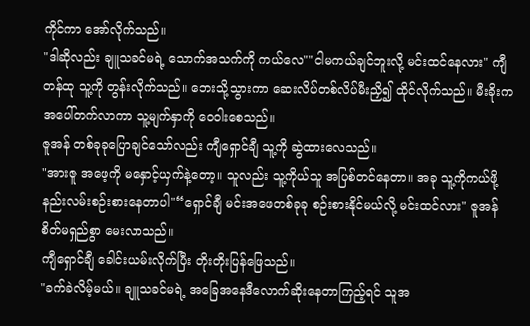ကိုင်ကာ အော်လိုက်သည်။
"ဒါဆိုလည်း ချူသခင်မရဲ့ သောက်အသက်ကို ကယ်လေ""ငါမကယ်ချင်ဘူးလို့ မင်းထင်နေလား" ကျီတန်ထု သူ့ကို တွန်းလိုက်သည်။ ဘေးသို့သွားကာ ဆေးလိပ်တစ်လိပ်မီးညှိ၍ ထိုင်လိုက်သည်။ မီးခိုးက အပေါ်တက်လာကာ သူ့မျက်နှာကို ဝေဝါးစေသည်။
ဇူအန် တစ်ခုခုပြောချင်သော်လည်း ကျီရှောင်ချီ သူ့ကို ဆွဲထားလေသည်။
"အားဇူ အဖေ့ကို မနှောင့်ယှက်နဲ့တော့။ သူလည်း သူ့ကိုယ်သူ အပြစ်တင်နေတာ။ အခု သူ့ကိုကယ်ဖို့ နည်းလမ်းစဉ်းစားနေတာပါ"“ရှောင်ချီ မင်းအဖေတစ်ခုခု စဉ်းစားနိုင်မယ်လို့ မင်းထင်လား" ဇူအန် စိတ်မရှည်စွာ မေးလာသည်။
ကျီရှောင်ချီ ခေါင်းယမ်းလိုက်ပြီး တိုးတိုးပြန်ဖြေသည်။
"ခက်ခဲလိမ့်မယ်။ ချူသခင်မရဲ့ အခြေအနေဒီလောက်ဆိုးနေတာကြည့်ရင် သူအ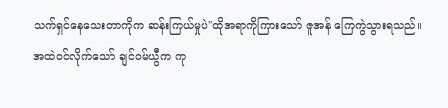သက်ရှင်နေသေးတာကိုက ဆန်းကြယ်မှုပဲ"ထိုအရာကိုကြားသော် ဇူအန် ကြေကွဲသွားရသည်။
အထဲဝင်လိုက်သော် ချင်ဝမ်ယွီက ကု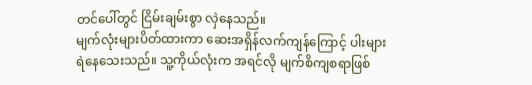တင်ပေါ်တွင် ငြိမ်းချမ်းစွာ လှဲနေသည်။
မျက်လုံးများပိတ်ထားကာ ဆေးအရှိန်လက်ကျန်ကြောင့် ပါးများ ရဲနေသေးသည်။ သူ့ကိုယ်လုံးက အရင်လို မျက်စိကျစရာဖြစ်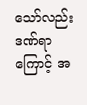သော်လည်း ဒဏ်ရာကြောင့် အ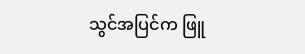သွင်အပြင်က ဖြူ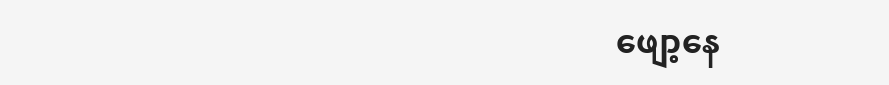ဖျော့နေ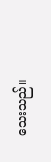သေးသည်။